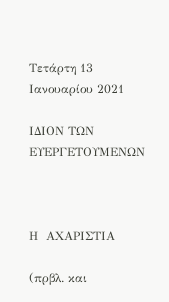Τετάρτη 13 Ιανουαρίου 2021

ΙΔΙΟΝ ΤΩΝ ΕΥΕΡΓΕΤΟΥΜΕΝΩΝ



Η  ΑΧΑΡΙΣΤΙΑ

(πρβλ. και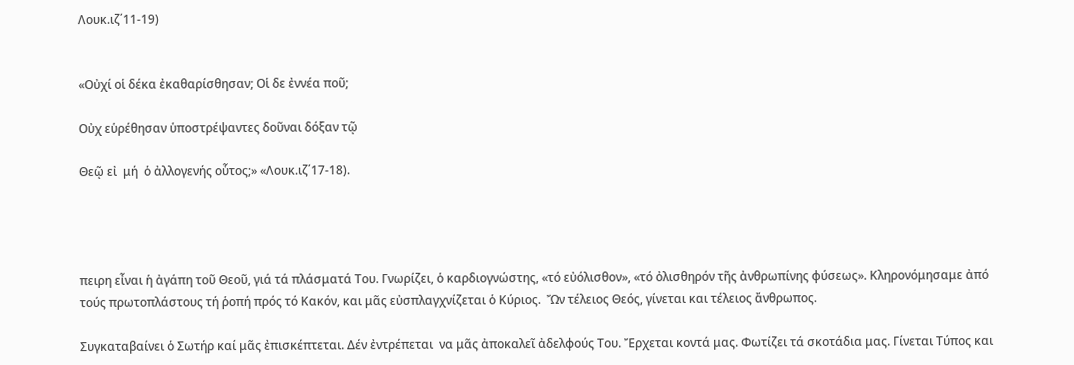Λουκ.ιζ΄11-19)


«Οὐχί οἱ δέκα ἐκαθαρίσθησαν; Οἱ δε ἐννέα ποῦ;

Οὐχ εὑρέθησαν ὑποστρέψαντες δοῦναι δόξαν τῷ

Θεῷ εἰ  μή  ὁ ἀλλογενής οὗτος;» «Λουκ.ιζ΄17-18).




πειρη εἶναι ἡ ἀγάπη τοῦ Θεοῦ, γιά τά πλάσματά Του. Γνωρίζει, ὁ καρδιογνώστης, «τό εὐόλισθον», «τό ὀλισθηρόν τῆς ἀνθρωπίνης φύσεως». Κληρονόμησαμε ἀπό τούς πρωτοπλάστους τή ῥοπή πρός τό Κακόν, και μᾶς εὐσπλαγχνίζεται ὁ Κύριος.  Ὤν τέλειος Θεός, γίνεται και τέλειος ἄνθρωπος.

Συγκαταβαίνει ὁ Σωτήρ καί μᾶς ἐπισκέπτεται. Δέν ἐντρέπεται  να μᾶς ἀποκαλεῖ ἀδελφούς Του. Ἔρχεται κοντά μας. Φωτίζει τά σκοτάδια μας. Γίνεται Τύπος και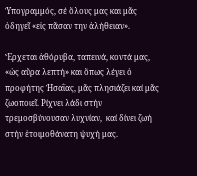Ὑπογραμμός, σέ ὅλους μας και μᾶς ὁδηγεῖ «εἰς πᾶσαν την ἀλήθειαν».

Ἔρχεται ἀθόρυβα, ταπεινά, κοντά μας, «ὡς αὔρα λεπτή» και ὅπως λέγει ὁ προφήτης Ἡσαῒας, μᾶς πλησιάζει καί μᾶς ζωοποιεῖ. Ρίχνει λάδι στήν τρεμοσβύνουσαν λυχνίαν,  καί δίνει ζωή στήν ἑτοιμοθάνατη ψυχή μας.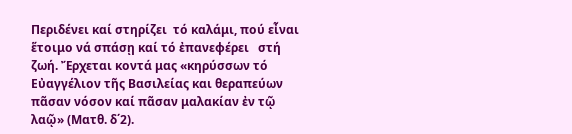Περιδένει καί στηρίζει  τό καλάμι, πού εἶναι ἕτοιμο νά σπάσῃ καί τό ἐπανεφέρει   στή ζωή. Ἔρχεται κοντά μας «κηρύσσων τό Εὐαγγέλιον τῆς Βασιλείας και θεραπεύων πᾶσαν νόσον καί πᾶσαν μαλακίαν ἐν τῷ λαῷ» (Ματθ. δ΄2).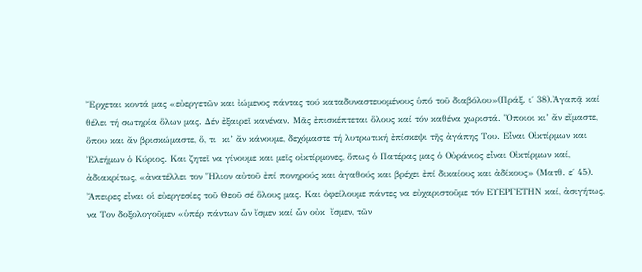Ἔρχεται κοντά μας «εὐεργετῶν και ἰώμενος πάντας τού καταδυναστευομένους ὑπό τοῦ διαβόλου»(Πράξ. ι΄ 38).Ἀγαπᾷ καί θέλει τή σωτηρία ὅλων μας. Δέν ἐξαιρεῖ κανέναν. Μᾶς ἐπισκέπτεται ὅλους καί τόν καθένα χωριστά. Ὅποιοι κι’ ἄν εἴμαστε, ὅπου και ἄν βρισκώμαστε, ὅ, τι  κι’ ἄν κάνουμε, δεχόμαστε τή λυτρωτική ἐπίσκεψι τῆς ἀγάπης Του. Εἶναι Οἰκτίρμων και Ἐλεήμων ὁ Κύριος. Και ζητεῖ να γίνουμε και μεῖς οἰκτίρμονες, ὅπως ὁ Πατέρας μας ὁ Οὐράνιος εἶναι Οἰκτίρμων καί, ἀδιακρίτως, «ἀνατέλλει τον Ἥλιον αὐτοῦ ἐπί πονηρούς και ἀγαθούς και βρέχει ἐπί δικαίους και ἀδίκους» (Ματθ. ε΄ 45). Ἄπειρες εἶναι οἱ εὐεργεσίες τοῦ Θεοῦ σέ ὅλους μας. Και ὀφείλουμε πάντες να εὐχαριστοῦμε τόν ΕΥΕΡΓΕΤΗΝ καί, ἀσιγήτως, να Τον δοξολογοῦμεν «ὑπέρ πάντων ὧν ἴσμεν καί ὧν οὐκ  ἴσμεν, τῶν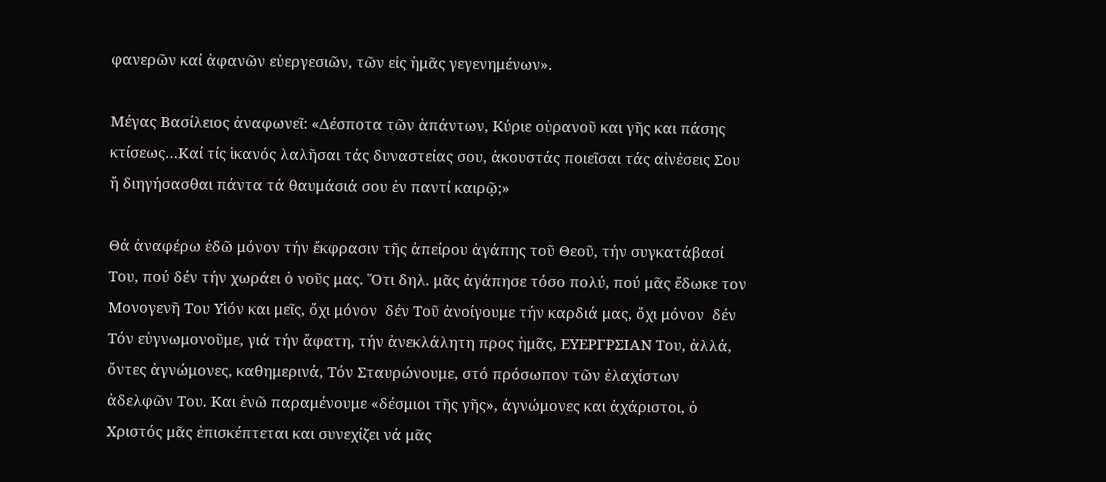φανερῶν καί ἀφανῶν εὐεργεσιῶν, τῶν εἰς ἡμᾶς γεγενημένων».

Μέγας Βασίλειος ἀναφωνεῖ: «Δέσποτα τῶν ἁπάντων, Κύριε οὐρανοῦ και γῆς και πάσης κτίσεως…Καί τίς ἱκανός λαλῆσαι τάς δυναστείας σου, ἀκουστάς ποιεῖσαι τάς αἰνἐσεις Σου ἤ διηγήσασθαι πάντα τά θαυμάσιά σου ἐν παντί καιρῷ;»

Θά ἀναφέρω ἐδῶ μόνον τήν ἔκφρασιν τῆς ἀπείρου ἀγάπης τοῦ Θεοῦ, τήν συγκατάβασί Του, πού δέν τήν χωράει ὁ νοῦς μας. Ὅτι δηλ. μᾶς ἀγάπησε τόσο πολύ, πού μᾶς ἔδωκε τον Μονογενῆ Του Υἱόν και μεῖς, ὄχι μόνον  δέν Τοῦ ἀνοίγουμε τήν καρδιά μας, ὄχι μόνον  δέν Τόν εὐγνωμονοῦμε, γιά τήν ἄφατη, τήν ἀνεκλάλητη προς ἡμᾶς, ΕΥΕΡΓΡΣΙΑΝ Του, ἀλλά, ὄντες ἀγνώμονες, καθημερινά, Τόν Σταυρώνουμε, στό πρόσωπον τῶν ἐλαχίστων ἀδελφῶν Του. Και ἐνῶ παραμένουμε «δέσμιοι τῆς γῆς», ἀγνώμονες και ἀχάριστοι, ὁ Χριστός μᾶς ἐπισκέπτεται και συνεχίζει νά μᾶς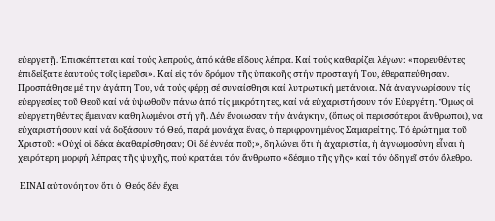εὐεργετῇ. Ἐπισκέπτεται καί τούς λεπρούς, ἀπό κάθε εἴδους λέπρα. Καί τούς καθαρίζει λέγων: «πορευθέντες ἐπιδείξατε ἑαυτούς τοῖς ἱερεῦσι». Καί εἰς τόν δρόμον τῆς ὑπακοῆς στήν προσταγή Του, ἐθεραπεύθησαν. Προσπάθησε μέ την ἀγάπη Του, νά τούς φέρῃ σέ συναίσθησι καί λυτρωτική μετάνοια. Νά ἀναγνωρίσουν τίς εὐεργεσίες τοῦ Θεοῦ καί νά ὑψωθοῦν πάνω ἀπό τίς μικρότητες, καί νά εὐχαριστήσουν τόν Εὐεργέτη. Ὅμως οἱ εὐεργετηθέντες ἔμειναν καθηλωμένοι στή γῆ. Δέν ἔνοιωσαν τήν ἀνάγκην, (ὅπως οἱ περισσότεροι ἄνθρωποι), να εὐχαριστήσουν καί νά δοξάσουν τό Θεό, παρά μονάχα ἕνας, ὁ περιφρονημένος Σαμαρείτης. Τό ἐρώτημα τοῦ Χριστοῦ: «Οὐχί οἱ δέκα ἐκαθαρίσθησαν; Οἱ δέ ἐννέα ποῦ;», δηλώνει ὅτι ἡ ἀχαριστία, ἡ ἀγνωμοσύνη εἶναι ἡ χειρότερη μορφή λέπρας τῆς ψυχῆς, πού κρατάει τόν ἄνθρωπο «δέσμιο τῆς γῆς» καί τόν ὁδηγεῖ στόν ὄλεθρο.

 ΕΙΝΑΙ αὐτονόητον ὅτι ὁ  Θεός δέν ἔχει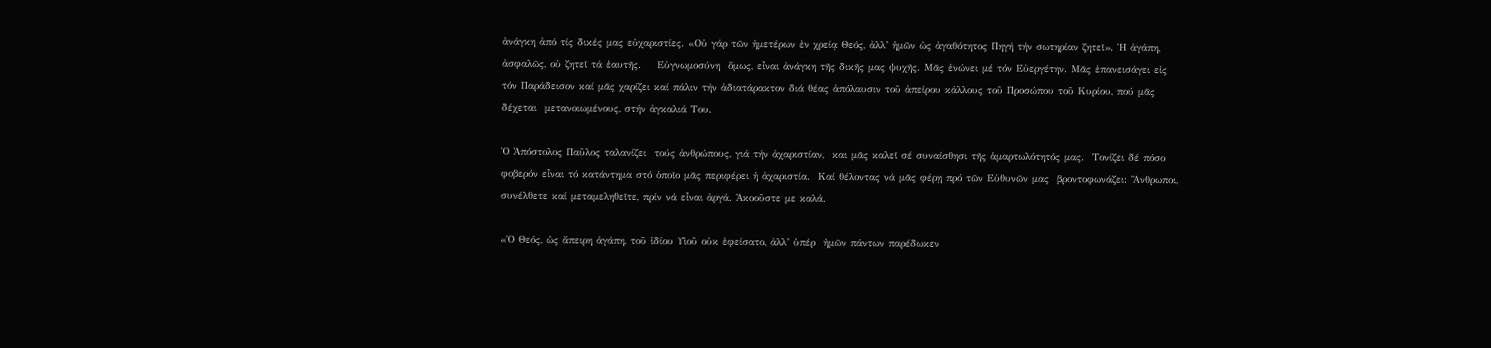ἀνάγκη ἀπό τίς δικές μας εὐχαριστίες. «Οὐ γάρ τῶν ἡμετέρων ἐν χρείᾳ Θεός, ἀλλ’ ἡμῶν ὡς ἀγαθότητος Πηγή τήν σωτηρίαν ζητεῖ». Ἡ ἀγάπη, ἀσφαλῶς, οὐ ζητεῖ τά ἑαυτῆς.    Εὐγνωμοσύνη  ὅμως, εἶναι ἀνάγκη τῆς δικῆς μας ψυχῆς. Μᾶς ἑνώνει μέ τόν Εὐεργέτην. Μᾶς ἐπανεισάγει εἰς τόν Παράδεισον καί μᾶς χαρίζει καί πάλιν τήν ἀδιατάρακτον διά θέας ἀπόλαυσιν τοῦ ἀπείρου κάλλους τοῦ Προσώπου τοῦ Κυρίου, πού μᾶς δέχεται  μετανοιωμένους, στήν ἀγκαλιά Του.

Ὁ Ἀπόστολος Παῦλος ταλανίζει  τούς ἀνθρώπους, γιά τήν ἀχαριστίαν,  και μᾶς καλεῖ σέ συναίσθησι τῆς ἁμαρτωλότητός μας.  Τονίζει δέ πόσο φοβερόν εἶναι τό κατάντημα στό ὁποῖο μᾶς περιφέρει ἡ ἀχαριστία.  Καί θέλοντας νά μᾶς φέρῃ πρό τῶν Εὐθυνῶν μας  βροντοφωνάζει: Ἄνθρωποι, συνέλθετε καί μεταμεληθεῖτε, πρίν νά εἶναι ἀργά. Ἀκοοῦστε με καλά.

«Ὁ Θεός, ὡς ἄπειρη ἀγάπη, τοῦ ἰδίου Υἱοῦ οὐκ ἐφείσατο, ἀλλ’ ὑπέρ  ἡμῶν πάντων παρέδωκεν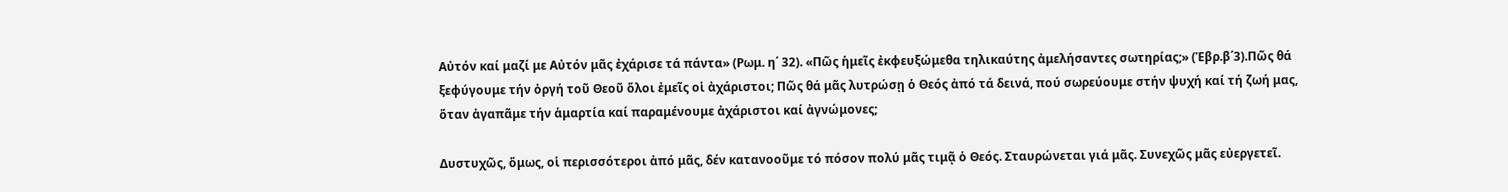Αὐτόν καί μαζί με Αὐτόν μᾶς ἐχάρισε τά πάντα» (Ρωμ. η΄ 32). «Πῶς ἡμεῖς ἐκφευξώμεθα τηλικαύτης ἀμελήσαντες σωτηρίας;» (Ἑβρ.β΄3).Πῶς θά ξεφύγουμε τήν ὀργή τοῦ Θεοῦ ὅλοι ἐμεῖς οἱ ἀχάριστοι; Πῶς θά μᾶς λυτρώσῃ ὁ Θεός ἀπό τά δεινά, πού σωρεύουμε στήν ψυχή καί τή ζωή μας, ὅταν ἀγαπᾶμε τήν ἁμαρτία καί παραμένουμε ἀχάριστοι καί ἀγνώμονες;

Δυστυχῶς, ὅμως, οἱ περισσότεροι ἀπό μᾶς, δέν κατανοοῦμε τό πόσον πολύ μᾶς τιμᾷ ὁ Θεός. Σταυρώνεται γιά μᾶς. Συνεχῶς μᾶς εὐεργετεῖ.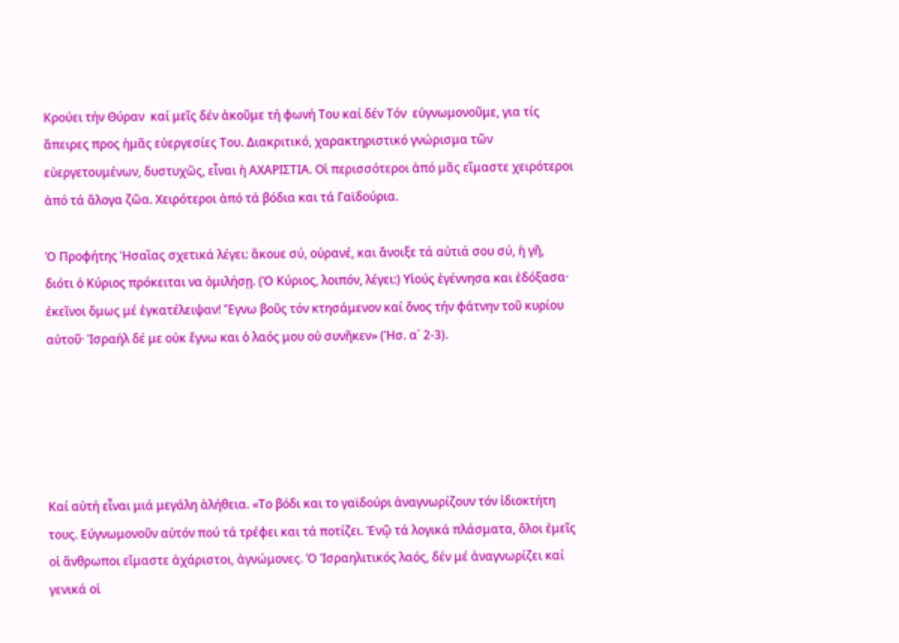Κρούει τήν Θύραν  καί μεῖς δέν ἀκοῦμε τή φωνή Του καί δέν Τόν  εὐγνωμονοῦμε, για τίς ἄπειρες προς ἡμᾶς εὐεργεσίες Του. Διακριτικό, χαρακτηριστικό γνώρισμα τῶν εὐεργετουμένων, δυστυχῶς, εἶναι ἡ ΑΧΑΡΙΣΤΙΑ. Οἱ περισσότεροι ἀπό μᾶς εἴμαστε χειρότεροι ἀπό τά ἄλογα ζῶα. Χειρότεροι ἀπό τά βόδια και τά Γαϊδούρια.

Ὁ Προφήτης Ἡσαῒας σχετικά λέγει: ἄκουε σύ, οὐρανέ, και ἄνοιξε τά αὐτιά σου σύ, ἡ γῆ, διότι ὁ Κύριος πρόκειται να ὁμιλήσῃ. (Ὁ Κύριος, λοιπόν, λέγει:) Υἱούς ἐγέννησα και ἐδόξασα· ἐκεῖνοι ὅμως μέ ἐγκατέλειψαν! Ἔγνω βοῦς τόν κτησάμενον καί ὄνος τήν φάτνην τοῦ κυρίου αὐτοῦ· Ἰσραήλ δέ με οὐκ ἔγνω και ὁ λαός μου οὐ συνῆκεν» (Ἡσ. α΄ 2-3).





Καί αὐτή εἶναι μιά μεγάλη ἀλήθεια. «Το βόδι και το γαϊδούρι ἀναγνωρίζουν τόν ἰδιοκτήτη τους. Εύγνωμονοῦν αὐτόν πού τά τρέφει και τά ποτίζει. Ἐνῷ τά λογικά πλάσματα, ὅλοι ἐμεῖς οἱ ἄνθρωποι εἴμαστε ἀχάριστοι, ἀγνώμονες. Ὁ Ἰσραηλιτικός λαός, δέν μέ ἀναγνωρίζει καί γενικά οἱ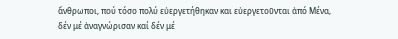ἄνθρωποι, πού τόσο πολύ εὐεργετήθηκαν και εὐεργετοῦνται ἀπό Μένα, δέν μέ ἀναγνώρισαν καί δέν μέ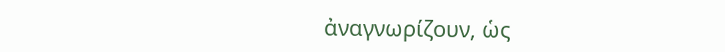ἀναγνωρίζουν, ὡς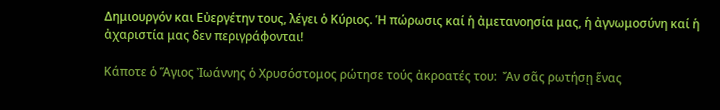Δημιουργόν και Εὐεργέτην τους, λέγει ὁ Κύριος. Ἡ πώρωσις καί ἡ ἀμετανοησία μας, ἡ ἀγνωμοσύνη καί ἡ ἀχαριστία μας δεν περιγράφονται!

Κάποτε ὁ Ἅγιος Ἰωάννης ὁ Χρυσόστομος ρώτησε τούς ἀκροατές του:  Ἄν σᾶς ρωτήσῃ ἕνας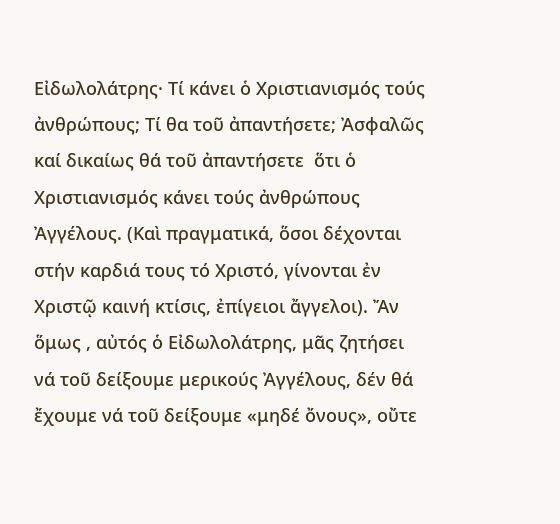Εἰδωλολάτρης· Τί κάνει ὁ Χριστιανισμός τούς ἀνθρώπους; Τί θα τοῦ ἀπαντήσετε; Ἀσφαλῶς καί δικαίως θά τοῦ ἀπαντήσετε  ὅτι ὁ Χριστιανισμός κάνει τούς ἀνθρώπους Ἀγγέλους. (Καὶ πραγματικά, ὅσοι δέχονται στήν καρδιά τους τό Χριστό, γίνονται ἐν Χριστῷ καινή κτίσις, ἐπίγειοι ἄγγελοι). Ἄν ὅμως , αὐτός ὁ Εἰδωλολάτρης, μᾶς ζητήσει νά τοῦ δείξουμε μερικούς Ἀγγέλους, δέν θά ἔχουμε νά τοῦ δείξουμε «μηδέ ὄνους», οὔτε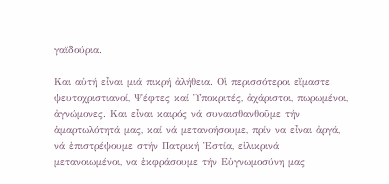γαϊδούρια.

Και αὐτή εἶναι μιά πικρή ἀλήθεια. Οἱ περισσότεροι εἴμαστε ψευτοχριστιανοί, Ψέφτες καί Ὑποκριτές, ἀχάριστοι, πωρωμένοι, ἀγνώμονες. Και εἶναι καιρός νά συναισθανθοῦμε τήν ἁμαρτωλότητά μας, καί νά μετανοήσουμε, πρίν να εἶναι ἀργά, νά ἐπιστρέψουμε στήν Πατρική Ἑστία, εἰλικρινά μετανοιωμένοι, να ἐκφράσουμε τήν Εὐγνωμοσύνη μας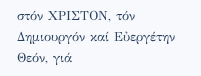στόν ΧΡΙΣΤΟΝ, τόν Δημιουργόν καί Εὐεργέτην Θεόν, γιά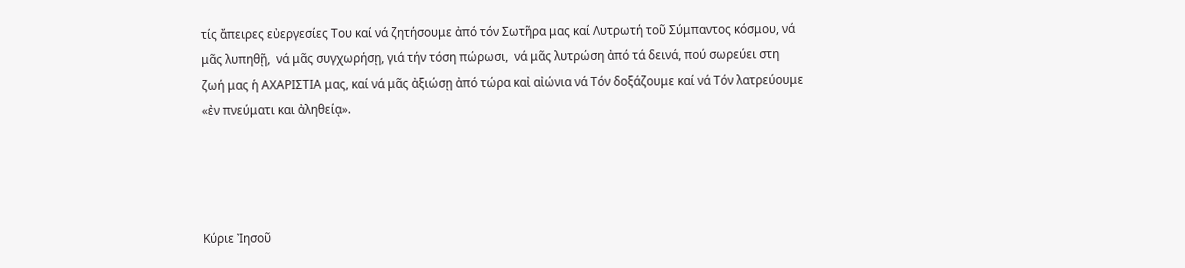τίς ἄπειρες εὐεργεσίες Του καί νά ζητήσουμε ἀπό τόν Σωτῆρα μας καί Λυτρωτή τοῦ Σύμπαντος κόσμου, νά μᾶς λυπηθῇ,  νά μᾶς συγχωρήσῃ, γιά τήν τόση πώρωσι,  νά μᾶς λυτρώση ἀπό τά δεινά, πού σωρεύει στη ζωή μας ἡ ΑΧΑΡΙΣΤΙΑ μας, καί νά μᾶς ἀξιώσῃ ἀπό τώρα καἰ αἰώνια νά Τόν δοξάζουμε καί νά Τόν λατρεύουμε «ἐν πνεύματι και ἀληθείᾳ».




Κύριε Ἰησοῦ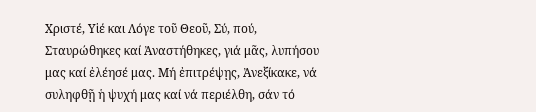Χριστέ, Υἱέ και Λόγε τοῦ Θεοῦ, Σύ, πού, Σταυρώθηκες καί Ἀναστήθηκες, γιά μᾶς, λυπήσου μας καί ἐλέησέ μας. Μή ἐπιτρέψῃς, Ἀνεξίκακε, νά συληφθῇ ἡ ψυχή μας καί νά περιέλθη, σάν τό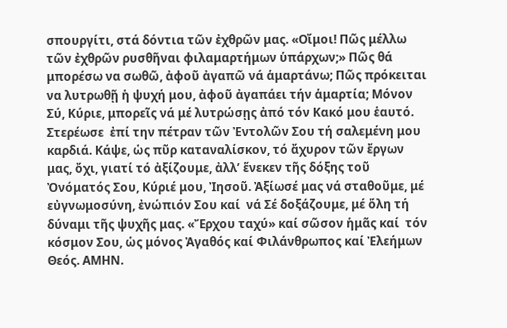σπουργίτι, στά δόντια τῶν ἐχθρῶν μας. «Οἴμοι! Πῶς μέλλω τῶν ἐχθρῶν ρυσθῆναι φιλαμαρτήμων ὑπάρχων;» Πῶς θά μπορέσω να σωθῶ, ἀφοῦ ἀγαπῶ νά ἁμαρτάνω; Πῶς πρόκειται να λυτρωθῇ ἡ ψυχή μου, ἀφοῦ ἀγαπάει τήν ἁμαρτία; Μόνον Σύ, Κύριε, μπορεῖς νά μέ λυτρώσῃς ἀπό τόν Κακό μου ἑαυτό. Στερέωσε  ἐπί την πέτραν τῶν Ἐντολῶν Σου τή σαλεμένη μου καρδιά. Κάψε, ὡς πῦρ καταναλίσκον, τό ἄχυρον τῶν ἔργων μας, ὄχι, γιατί τό ἀξίζουμε, ἀλλ’ ἕνεκεν τῆς δόξης τοῦ Ὀνόματός Σου, Κύριέ μου, Ἰησοῦ. Ἀξίωσέ μας νά σταθοῦμε, μέ εὐγνωμοσύνη, ἐνώπιόν Σου καί  νά Σέ δοξάζουμε, μέ ὅλη τή δύναμι τῆς ψυχῆς μας. «Ἔρχου ταχύ» καί σῶσον ἡμᾶς καί  τόν κόσμον Σου, ὡς μόνος Ἀγαθός καί Φιλάνθρωπος καί Ἐλεήμων Θεός. ΑΜΗΝ.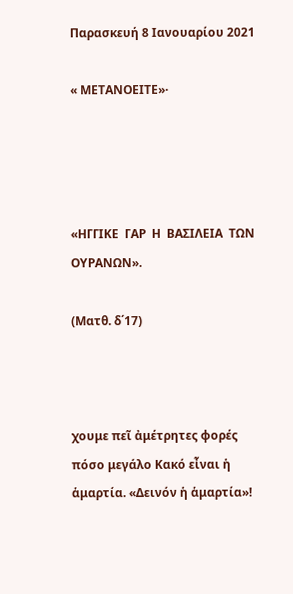Παρασκευή 8 Ιανουαρίου 2021

« ΜΕΤΑΝΟΕΙΤΕ»·




«ΗΓΓΙΚΕ  ΓΑΡ  Η  ΒΑΣΙΛΕΙΑ  ΤΩΝ  ΟΥΡΑΝΩΝ».

(Ματθ. δ΄17)



χουμε πεῖ ἀμέτρητες φορές πόσο μεγάλο Κακό εἶναι ἡ ἁμαρτία. «Δεινόν ἡ ἁμαρτία»!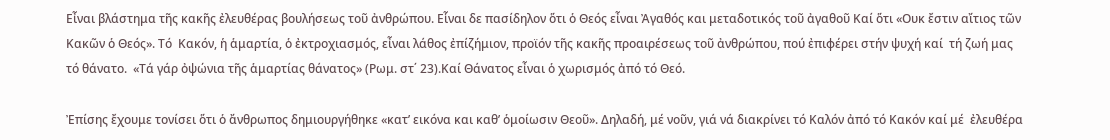Εἶναι βλάστημα τῆς κακῆς ἐλευθέρας βουλήσεως τοῦ ἀνθρώπου. Εἷναι δε πασίδηλον ὅτι ὁ Θεός εἶναι Ἀγαθός και μεταδοτικός τοῦ ἀγαθοῦ Καί ὅτι «Ουκ ἔστιν αἴτιος τῶν Κακῶν ὁ Θεός». Τό  Κακόν, ἡ ἁμαρτία, ὁ ἐκτροχιασμός, εἶναι λάθος ἐπίζήμιον, προϊόν τῆς κακῆς προαιρέσεως τοῦ ἀνθρώπου, πού ἐπιφέρει στήν ψυχή καί  τή ζωή μας τό θάνατο.  «Τά γάρ ὀψώνια τῆς ἁμαρτίας θάνατος» (Ρωμ. στ΄ 23).Καί Θάνατος εἶναι ὁ χωρισμός ἀπό τό Θεό.

Ἐπίσης ἔχουμε τονίσει ὅτι ὁ ἄνθρωπος δημιουργήθηκε «κατ’ εικόνα και καθ’ ὁμοίωσιν Θεοῦ». Δηλαδή, μέ νοῦν, γιά νά διακρίνει τό Καλόν ἀπό τό Κακόν καί μέ  ἐλευθέρα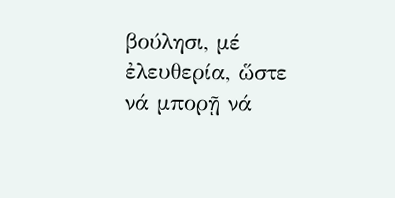βούλησι, μέ ἐλευθερία, ὥστε νά μπορῇ νά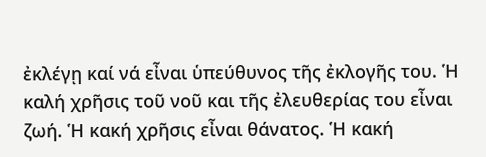ἐκλέγῃ καί νά εἶναι ὑπεύθυνος τῆς ἐκλογῆς του. Ἡ καλή χρῆσις τοῦ νοῦ και τῆς ἐλευθερίας του εἶναι ζωή. Ἡ κακή χρῆσις εἶναι θάνατος. Ἡ κακή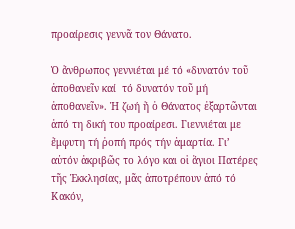προαίρεσις γεννᾶ τον Θάνατο.

Ὁ ἄνθρωπος γεννιέται μέ τό «δυνατόν τοῦ ἀποθανεῖν καί  τό δυνατόν τοῦ μή ἀποθανεῖν». Ἡ ζωή ἤ ὁ Θάνατος ἐξαρτῶνται ἀπό τη δική του προαίρεσι. Γιεννιέται με ἔμφυτη τή ῥοπή πρός τήν ἁμαρτία. Γι’ αὐτόν ἀκριβῶς το λόγο και οἱ ἅγιοι Πατέρες τῆς Ἐκκλησίας, μᾶς ἀποτρέπουν ἀπό τό Κακόν,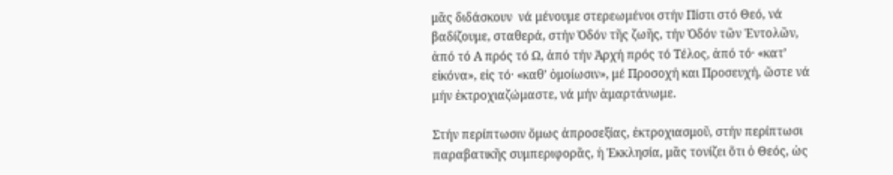μᾶς διδάσκουν  νά μένουμε στερεωμένοι στήν Πίστι στό Θεό, νά βαδίζουμε, σταθερά, στήν Ὁδόν τῆς ζωῆς, τήν Ὁδόν τῶν Ἐντολῶν, ἀπό τό Α πρός τό Ω, ἀπό τήν Ἀρχή πρός τό Τέλος, ἀπό τό· «κατ’ εἰκόνα», εἰς τό· «καθ’ ὁμοίωσιν», μέ Προσοχή και Προσευχή, ὥστε νά μήν ἐκτροχιαζώμαστε, νά μήν ἁμαρτάνωμε.

Στήν περίπτωσιν ὅμως ἀπροσεξίας, ἐκτροχιασμοῦ, στήν περίπτωσι παραβατικῆς συμπεριφορᾶς, ἡ Ἐκκλησία, μᾶς τονίζει ὅτι ὁ Θεός, ὡς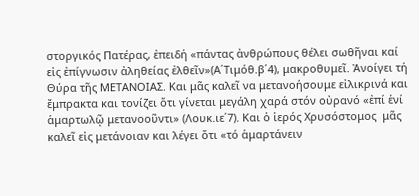στοργικός Πατέρας, ἐπειδή «πάντας ἀνθρώπους θέλει σωθῆναι καί εἰς ἐπίγνωσιν ἀληθείας ἐλθεῖν»(Α΄Τιμόθ.β΄4), μακροθυμεῖ. Ἀνοίγει τή Θύρα τῆς ΜΕΤΑΝΟΙΑΣ. Και μᾶς καλεῖ να μετανοήσουμε εἰλικρινά και ἔμπρακτα και τονίζει ὅτι γίνεται μεγάλη χαρά στόν οὐρανό «ἐπί ἑνί ἁμαρτωλῷ μετανοοῦντι» (Λουκ.ιε΄7). Και ὁ ἱερός Χρυσόστομος  μᾶς καλεῖ εἰς μετάνοιαν και λέγει ὅτι «τό ἁμαρτάνειν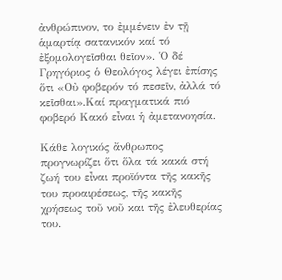ἀνθρώπινον, το ἐμμένειν ἐν τῇ ἁμαρτίᾳ σατανικόν καί τό ἐξομολογεῖσθαι θεῖον». Ὁ δέ Γρηγόριος ὁ Θεολόγος λέγει ἐπίσης ὅτι «Οὐ φοβερόν τό πεσεῖν, ἀλλά τό κεῖσθαι».Καί πραγματικά πιό φοβερό Κακό εἶναι ἡ ἀμετανοησία.

Κάθε λογικός ἄνθρωπος προγνωρίζει ὅτι ὅλα τά κακά στή ζωή του εἶναι προϊόντα τῆς κακῆς του προαιρέσεως, τῆς κακῆς χρήσεως τοῦ νοῦ και τῆς ἐλευθερίας του.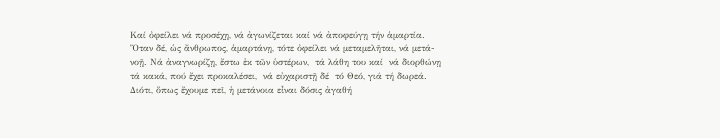Καί ὀφείλει νά προσέχῃ, νά ἀγωνίζεται καί νά ἀποφεύγῃ τήν ἁμαρτία. Ὅταν δέ, ὡς ἄνθρωπος, ἁμαρτάνῃ, τότε ὀφείλει νά μεταμελῆται, νά μετά-νοῇ. Νά ἀναγνωρίζῃ, ἔστω ἐκ τῶν ὑστέρων,  τά λάθη του καί  νά διορθώνῃ τά κακά, πού ἔχει προκαλέσει,  νά εὐχαριστῇ δέ  τό Θεό, γιά τή δωρεά. Διότι, ὅπως ἔχουμε πεῖ, ἡ μετάνοια εἶναι δόσις ἀγαθή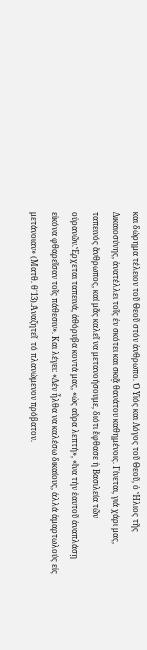και δώρημα τέλειον τοῦ Θεοῦ στόν ἀνθρωπο. Ὁ Υἱός και Λόγος τοῦ Θεοῦ, ὁ Ἥλιος τῆς Δικαιοσύνης, ἀνατέλλει τοῖς ἐν σκότει και σκιᾷ θανάτου καθημένοις. Γίνεται, γιά χάρι μας, ταπεινός ἄνθρωπος, καί μᾶς καλεῖ να μετανοήσουμε, διότι ἔφθασε ἡ Βασιλεία τῶν οὐρανῶν.Ἔρχεται ταπεινά, ἀθόρυβα κοντά μας, «ὡς αὔρα λεπτή», «ἵνα τήν ἑαυτοῦ ἀναπλάσῃ εἰκόνα φθαρεῖσαν τοῖς πάθεσιν». Και λέγει: «Δέν ἦλθα να καλέσω δικαίους, ἀλλά ἁμαρτωλούς εἰς μετάνοιαν» (Ματθ. θ΄13).Ἀναζητεῖ  τό πλανώμενον πρόβατον.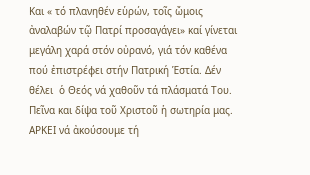Και « τό πλανηθέν εὑρών, τοῖς ὤμοις ἀναλαβών τῷ Πατρί προσαγάγει» καί γίνεται μεγάλη χαρά στόν οὐρανό, γιά τόν καθένα πού ἐπιστρέφει στήν Πατρική Ἑστία. Δέν θέλει  ὁ Θεός νά χαθοῦν τά πλάσματά Του. Πεῖνα και δίψα τοῦ Χριστοῦ ἡ σωτηρία μας. ΑΡΚΕΙ νά ἀκούσουμε τή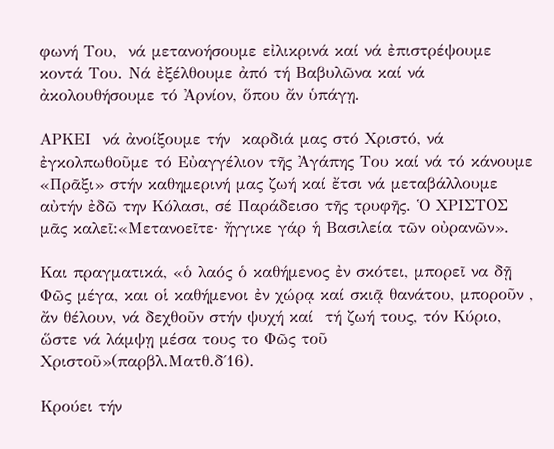φωνή Του,  νά μετανοήσουμε εἰλικρινά καί νά ἐπιστρέψουμε κοντά Του. Νά ἐξέλθουμε ἀπό τή Βαβυλῶνα καί νά ἀκολουθήσουμε τό Ἀρνίον, ὅπου ἄν ὑπάγῃ.

ΑΡΚΕΙ  νά ἀνοίξουμε τήν  καρδιά μας στό Χριστό, νά ἐγκολπωθοῦμε τό Εὐαγγέλιον τῆς Ἀγάπης Του καί νά τό κάνουμε «Πρᾶξι» στήν καθημερινή μας ζωή καί ἔτσι νά μεταβάλλουμε αὐτήν ἐδῶ την Κόλασι, σέ Παράδεισο τῆς τρυφῆς. Ὁ ΧΡΙΣΤΟΣ μᾶς καλεῖ:«Μετανοεῖτε· ἤγγικε γάρ ἡ Βασιλεία τῶν οὐρανῶν».

Και πραγματικά, «ὁ λαός ὁ καθήμενος ἐν σκότει, μπορεῖ να δῇ Φῶς μέγα, και οἱ καθήμενοι ἐν χώρᾳ καί σκιᾷ θανάτου, μποροῦν , ἄν θέλουν, νά δεχθοῦν στήν ψυχή καί  τή ζωή τους, τόν Κύριο, ὥστε νά λάμψῃ μέσα τους το Φῶς τοῦ Χριστοῦ»(παρβλ.Ματθ.δ΄16).

Κρούει τήν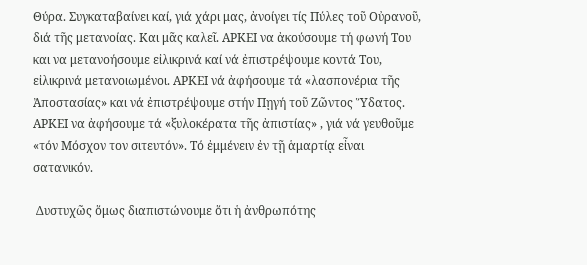Θύρα. Συγκαταβαίνει καί, γιά χάρι μας, ἀνοίγει τίς Πύλες τοῦ Οὐρανοῦ, διά τῆς μετανοίας. Και μᾶς καλεῖ. ΑΡΚΕΙ να ἀκούσουμε τή φωνή Του και να μετανοήσουμε εἰλικρινά καί νά ἐπιστρέψουμε κοντά Του, εἰλικρινά μετανοιωμένοι. ΑΡΚΕΙ νά ἀφήσουμε τά «λασπονέρια τῆς Ἀποστασίας» και νά ἐπιστρέψουμε στήν Πῃγή τοῦ Ζῶντος Ὕδατος. ΑΡΚΕΙ να ἀφήσουμε τά «ξυλοκέρατα τῆς ἀπιστίας» , γιά νά γευθοῦμε «τόν Μόσχον τον σιτευτόν». Τό ἐμμένειν ἐν τῇ ἁμαρτίᾳ εἶναι σατανικόν.

 Δυστυχῶς ὅμως διαπιστώνουμε ὅτι ἡ ἀνθρωπότης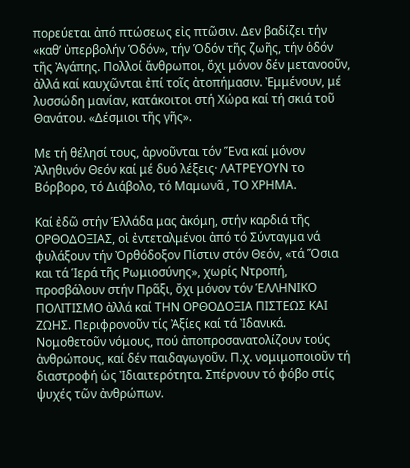πορεύεται ἀπό πτώσεως εἰς πτῶσιν. Δεν βαδίζει τήν «καθ’ ὐπερβολήν Ὁδόν», τήν Ὁδόν τῆς ζωῆς, τήν ὁδόν τῆς Ἀγάπης. Πολλοί ἄνθρωποι, ὄχι μόνον δέν μετανοοῦν, ἀλλά καί καυχῶνται ἐπί τοῖς ἀτοπήμασιν. Ἐμμένουν, μέ λυσσώδη μανίαν, κατάκοιτοι στή Χώρα καί τή σκιά τοῦ Θανάτου. «Δέσμιοι τῆς γῆς».

Με τή θέλησί τους, ἀρνοῦνται τόν Ἕνα καί μόνον Ἀληθινόν Θεόν καί μέ δυό λέξεις· ΛΑΤΡΕΥΟΥΝ το Βόρβορο, τό Διάβολο, τό Μαμωνᾶ , ΤΟ ΧΡΗΜΑ.

Καί ἐδῶ στήν Ἑλλάδα μας ἀκόμη, στήν καρδιά τῆς ΟΡΘΟΔΟΞΙΑΣ, οἱ ἐντεταλμένοι ἀπό τό Σύνταγμα νά φυλάξουν τήν Ὀρθόδοξον Πίστιν στόν Θεόν, «τά Ὅσια και τά Ἱερά τῆς Ρωμιοσύνης», χωρίς Ντροπή, προσβάλουν στήν Πρᾶξι, ὄχι μόνον τόν ἙΛΛΗΝΙΚΟ ΠΟΛΙΤΙΣΜΟ ἀλλά καί ΤΗΝ ΟΡΘΟΔΟΞΙΑ ΠΙΣΤΕΩΣ ΚΑΙ ΖΩΗΣ. Περιφρονοῦν τίς Ἀξίες καί τά Ἰδανικά. Νομοθετοῦν νόμους, πού ἀποπροσανατολίζουν τούς ἀνθρώπους, καί δέν παιδαγωγοῦν. Π.χ. νομιμοποιοῦν τή διαστροφή ὡς Ἰδιαιτερότητα. Σπέρνουν τό φόβο στίς ψυχές τῶν ἀνθρώπων.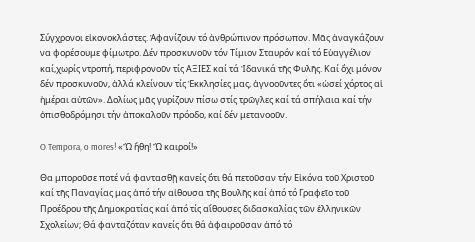Σύγχρονοι εἰκονοκλάστες. Ἀφανίζουν τό ἀνθρώπινον πρόσωπον. Μᾶς ἀναγκάζουν να φορέσουμε φίμωτρο. Δέν προσκυνοῦν τόν Τίμιον Σταυρόν καί τό Εὐαγγέλιον καί,χωρίς ντροπή, περιφρονοῦν τίς ΑΞΙΕΣ καί τά Ἰδανικά τῆς Φυλῆς. Καί ὄχι μόνον δέν προσκυνοῦν, ἀλλά κλείνουν τίς Ἐκκλησίες μας, ἀγνοοῦντες ὅτι «ὡσεί χόρτος αἱ ἡμέραι αὐτῶν». Δολίως μᾶς γυρίζουν πίσω στίς τρῶγλες καί τά σπήλαια καί τήν ὀπισθοδρόμησι τήν ἀποκαλοῦν πρόοδο, καί δέν μετανοοῦν.

O Tempora, o mores! «Ὤ ἤθη! Ὤ καιροί!»

Θα μποροῦσε ποτέ νά φαντασθῇ κανείς ὅτι θά πετοῦσαν τήν Εἰκόνα τοῦ Χριστοῦ καί τῆς Παναγίας μας ἀπό τήν αἰθουσα τῆς Βουλῆς καί ἀπό τό Γραφεῖο τοῦ Προέδρου τῆς Δημοκρατίας καί ἀπό τίς αἴθουσες διδασκαλίας τῶν ἑλληνικῶν Σχολείων; Θά φανταζόταν κανείς ὅτι θά ἀφαιροῦσαν ἀπό τό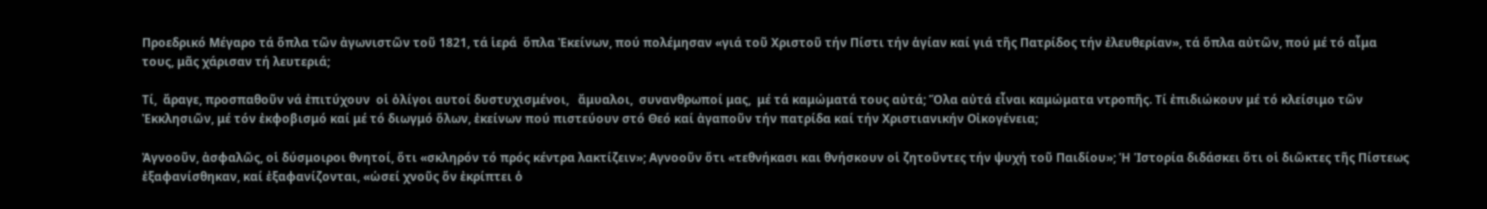Προεδρικό Μέγαρο τά ὅπλα τῶν ἀγωνιστῶν τοῦ 1821, τά ἱερά  ὅπλα Ἐκείνων, πού πολέμησαν «γιά τοῦ Χριστοῦ τήν Πίστι τήν ἁγίαν καί γιά τῆς Πατρίδος τήν ἐλευθερίαν», τά ὅπλα αὐτῶν, πού μέ τό αἷμα τους, μᾶς χάρισαν τή λευτεριά;

Τί,  ἄραγε, προσπαθοῦν νά ἐπιτύχουν  οἱ ὀλίγοι αυτοί δυστυχισμένοι,   ἄμυαλοι,  συνανθρωποί μας,  μέ τά καμώματά τους αὐτά; Ὅλα αὐτά εἶναι καμώματα ντροπῆς. Τί ἐπιδιώκουν μέ τό κλείσιμο τῶν Ἐκκλησιῶν, μέ τόν ἐκφοβισμό καί μέ τό διωγμό ὅλων, ἐκείνων πού πιστεύουν στό Θεό καί ἀγαποῦν τήν πατρίδα καί τήν Χριστιανικήν Οἰκογένεια;

Ἀγνοοῦν, ἀσφαλῶς, οἱ δύσμοιροι θνητοί, ὅτι «σκληρόν τό πρός κέντρα λακτίζειν»; Αγνοοῦν ὅτι «τεθνήκασι και θνήσκουν οἱ ζητοῦντες τήν ψυχή τοῦ Παιδίου»; Ἡ Ἱστορία διδάσκει ὅτι οἱ διῶκτες τῆς Πίστεως ἐξαφανίσθηκαν, καί ἐξαφανίζονται, «ὡσεί χνοῦς ὅν ἐκρίπτει ὁ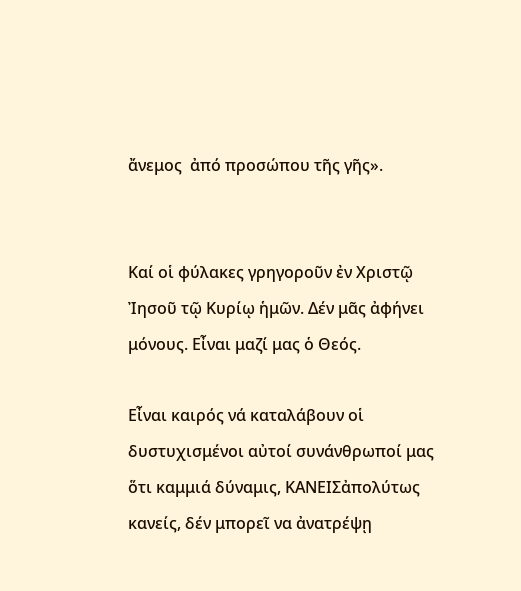ἄνεμος  ἀπό προσώπου τῆς γῆς».


Καί οἱ φύλακες γρηγοροῦν ἐν Χριστῷ Ἰησοῦ τῷ Κυρίῳ ἡμῶν. Δέν μᾶς ἀφήνει μόνους. Εἶναι μαζί μας ὁ Θεός.

Εἶναι καιρός νά καταλάβουν οἱ δυστυχισμένοι αὐτοί συνάνθρωποί μας ὅτι καμμιά δύναμις, ΚΑΝΕΙΣἀπολύτως κανείς, δέν μπορεῖ να ἀνατρέψῃ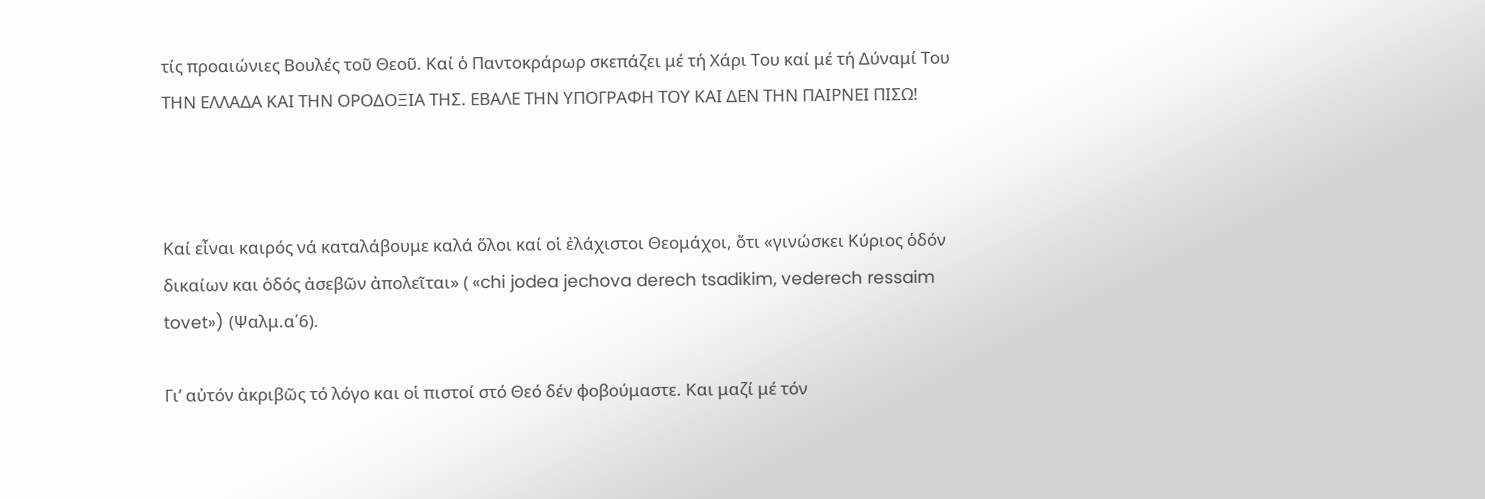τίς προαιώνιες Βουλές τοῦ Θεοῦ. Καί ὁ Παντοκράρωρ σκεπάζει μέ τή Χάρι Του καί μέ τή Δύναμί Του ΤΗΝ ΕΛΛΑΔΑ ΚΑΙ ΤΗΝ ΟΡΟΔΟΞΙΑ ΤΗΣ. ΕΒΑΛΕ ΤΗΝ ΥΠΟΓΡΑΦΗ ΤΟΥ ΚΑΙ ΔΕΝ ΤΗΝ ΠΑΙΡΝΕΙ ΠΙΣΩ!



Καί εἶναι καιρός νά καταλάβουμε καλά ὅλοι καί οἱ ἐλάχιστοι Θεομάχοι, ὅτι «γινώσκει Κύριος ὁδόν δικαίων και ὁδός ἀσεβῶν ἀπολεῖται» ( «chi jodea jechova derech tsadikim, vederech ressaim tovet») (Ψαλμ.α΄6).

Γι’ αὐτόν ἀκριβῶς τό λόγο και οἱ πιστοί στό Θεό δέν φοβούμαστε. Και μαζί μέ τόν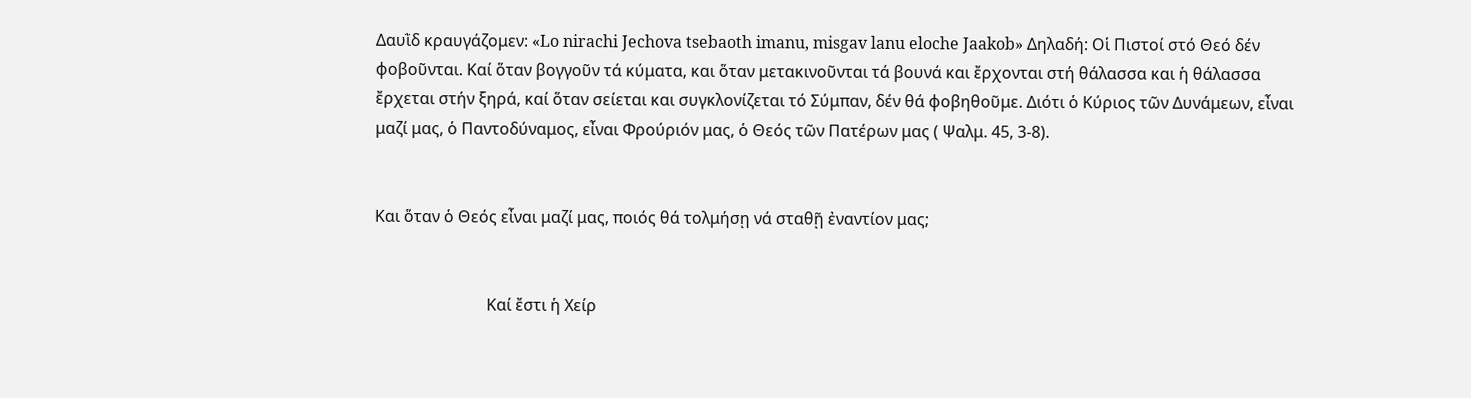Δαυῒδ κραυγάζομεν: «Lo nirachi Jechova tsebaoth imanu, misgav lanu eloche Jaakob» Δηλαδή: Οἱ Πιστοί στό Θεό δέν φοβοῦνται. Καί ὅταν βογγοῦν τά κύματα, και ὅταν μετακινοῦνται τά βουνά και ἔρχονται στή θάλασσα και ἡ θάλασσα ἔρχεται στήν ξηρά, καί ὅταν σείεται και συγκλονίζεται τό Σύμπαν, δέν θά φοβηθοῦμε. Διότι ὁ Κύριος τῶν Δυνάμεων, εἶναι μαζί μας, ὁ Παντοδύναμος, εἶναι Φρούριόν μας, ὁ Θεός τῶν Πατέρων μας ( Ψαλμ. 45, 3-8).


Και ὅταν ὁ Θεός εἶναι μαζί μας, ποιός θά τολμήσῃ νά σταθῇ ἐναντίον μας;


                            Καί ἔστι ἡ Χείρ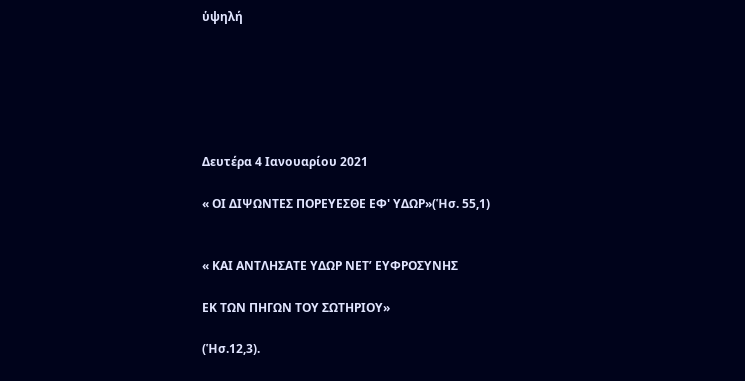ὑψηλή






Δευτέρα 4 Ιανουαρίου 2021

« ΟΙ ΔΙΨΩΝΤΕΣ ΠΟΡΕΥΕΣΘΕ ΕΦ' ΥΔΩΡ»(Ἡσ. 55,1)


« ΚΑΙ ΑΝΤΛΗΣΑΤΕ ΥΔΩΡ ΝΕΤ’ ΕΥΦΡΟΣΥΝΗΣ

ΕΚ ΤΩΝ ΠΗΓΩΝ ΤΟΥ ΣΩΤΗΡΙΟΥ»

(Ἡσ.12,3).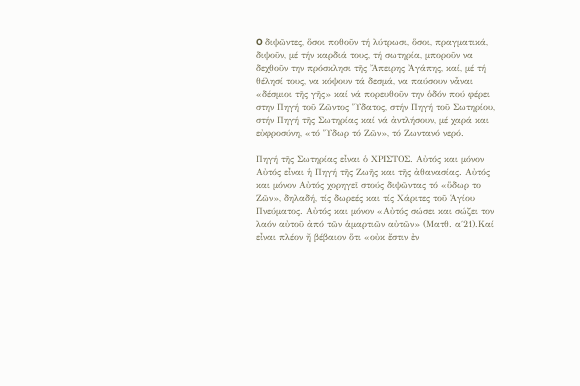O διψῶντες, ὅσοι ποθοῦν τή λύτρωσι, ὅσοι, πραγματικά, διψοῦν, μέ τήν καρδιά τους, τή σωτηρία, μποροῦν να δεχθοῦν την πρόσκλησι τῆς Ἄπειρης Ἀγάπης, καί, μέ τή θέλησί τους, να κόψουν τά δεσμά, να παύσουν νἆναι «δέσμιοι τῆς γῆς» καί νά πορευθοῦν την ὁδόν πού φέρει στην Πηγή τοῦ Ζῶντος Ὕδατος, στήν Πηγή τοῦ Σωτηρίου, στήν Πηγή τῆς Σωτηρίας καί νά ἀντλήσουν, μέ χαρά και εὐφροσύνη, «τό Ὕδωρ τό Ζῶν», τό Ζωντανό νερό.

Πηγή τῆς Σωτηρίας εἶναι ὁ ΧΡΙΣΤΟΣ. Αὐτός και μόνον Αὐτός εἶναι ἡ Πηγή τῆς Ζωῆς και τῆς ἀθανασίας. Αὐτός και μόνον Αὐτός χορηγεῖ στούς διψῶντας τό «ὕδωρ το Ζῶν», δηλαδή, τίς δωρεές και τίς Χάριτες τοῦ Ἁγίου Πνεύματος. Αὐτός και μόνον «Αὐτός σώσει και σώζει τον λαόν αὐτοῦ ἀπό τῶν ἁμαρτιῶν αὐτῶν» (Ματθ. α΄21).Καί εἶναι πλέον ἤ βέβαιον ὅτι «οὐκ ἔστιν ἐν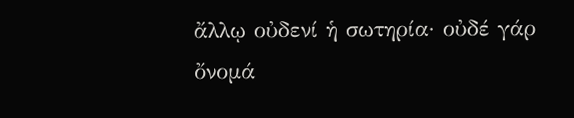ἄλλῳ οὐδενί ἡ σωτηρία· οὐδέ γάρ ὄνομά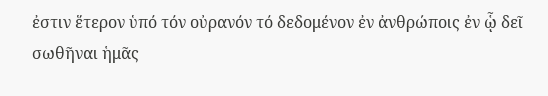ἐστιν ἕτερον ὑπό τόν οὐρανόν τό δεδομένον ἐν ἀνθρώποις ἐν ᾧ δεῖ σωθῆναι ἡμᾶς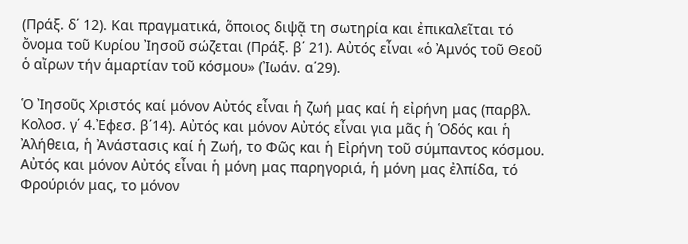(Πράξ. δ΄ 12). Και πραγματικά, ὅποιος διψᾷ τη σωτηρία και ἐπικαλεῖται τό ὄνομα τοῦ Κυρίου Ἰησοῦ σώζεται (Πράξ. β΄ 21). Αὐτός εἶναι «ὁ Ἀμνός τοῦ Θεοῦ ὁ αἴρων τήν ἁμαρτίαν τοῦ κόσμου» (Ἰωάν. α΄29).

Ὁ Ἰησοῦς Χριστός καί μόνον Αὐτός εἶναι ἡ ζωή μας καί ἡ εἰρήνη μας (παρβλ. Κολοσ. γ΄ 4.Ἐφεσ. β΄14). Αὐτός και μόνον Αὐτός εἶναι για μᾶς ἡ Ὁδός και ἡ Ἀλήθεια, ἡ Ἀνάστασις καί ἡ Ζωή, το Φῶς και ἡ Εἰρήνη τοῦ σύμπαντος κόσμου. Αὐτός και μόνον Αὐτός εἶναι ἡ μόνη μας παρηγοριά, ἡ μόνη μας ἐλπίδα, τό Φρούριόν μας, το μόνον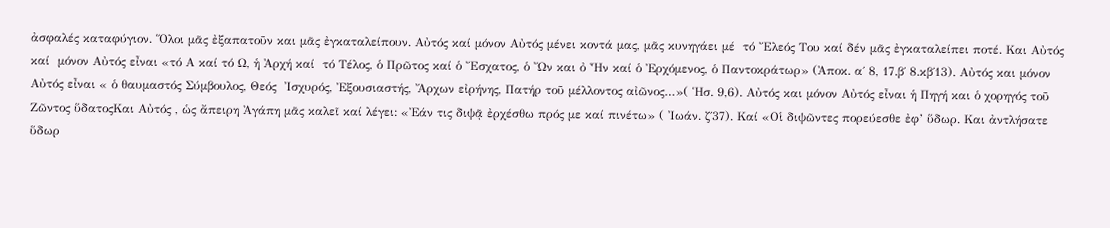ἀσφαλές καταφύγιον. Ὅλοι μᾶς ἐξαπατοῦν και μᾶς ἐγκαταλείπουν. Αὐτός καί μόνον Αὐτός μένει κοντά μας, μᾶς κυνηγάει μέ  τό Ἔλεός Του καί δέν μᾶς ἐγκαταλείπει ποτέ. Και Αὐτός καί  μόνον Αὐτός εἶναι «τό Α καί τό Ω, ἡ Ἀρχή καί  τό Τέλος, ὁ Πρῶτος καί ὁ Ἔσχατος, ὁ Ὤν και ὀ Ἦν καί ὁ Ἐρχόμενος, ὁ Παντοκράτωρ» (Ἀποκ. α΄ 8, 17.β΄ 8.κβ΄13). Αὐτός και μόνον Αὐτός εἶναι « ὁ θαυμαστός Σύμβουλος, Θεός  Ἰσχυρός, Ἐξουσιαστής, Ἄρχων εἰρήνης, Πατήρ τοῦ μέλλοντος αἰῶνος…»( Ἡσ. 9,6). Αὐτός και μόνον Αὐτός εἶναι ἡ Πηγή και ὁ χορηγός τοῦ Ζῶντος ὕδατοςΚαι Αὐτός , ὡς ἄπειρη Ἀγάπη μᾶς καλεῖ καί λέγει: «Ἐάν τις διψᾷ ἐρχέσθω πρός με καί πινέτω» ( Ἰωάν. ζ΄37). Καί «Οἱ διψῶντες πορεύεσθε ἐφ’ ὕδωρ. Και ἀντλήσατε ὕδωρ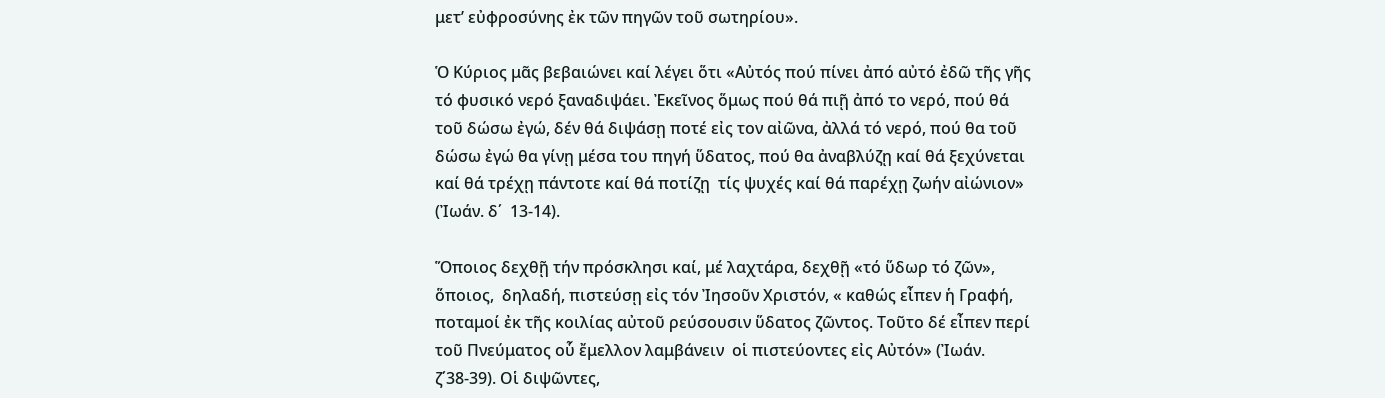μετ’ εὐφροσύνης ἐκ τῶν πηγῶν τοῦ σωτηρίου».

Ὁ Κύριος μᾶς βεβαιώνει καί λέγει ὅτι «Αὐτός πού πίνει ἀπό αὐτό ἐδῶ τῆς γῆς τό φυσικό νερό ξαναδιψάει. Ἐκεῖνος ὅμως πού θά πιῇ ἀπό το νερό, πού θά τοῦ δώσω ἐγώ, δέν θά διψάσῃ ποτέ εἰς τον αἰῶνα, ἀλλά τό νερό, πού θα τοῦ δώσω ἐγώ θα γίνῃ μέσα του πηγή ὕδατος, πού θα ἀναβλύζῃ καί θά ξεχύνεται καί θά τρέχῃ πάντοτε καί θά ποτίζῃ  τίς ψυχές καί θά παρέχῃ ζωήν αἰώνιον» (Ἰωάν. δ΄  13-14).

Ὅποιος δεχθῇ τήν πρόσκλησι καί, μέ λαχτάρα, δεχθῇ «τό ὕδωρ τό ζῶν», ὅποιος,  δηλαδή, πιστεύσῃ εἰς τόν Ἰησοῦν Χριστόν, « καθώς εἶπεν ἡ Γραφή, ποταμοί ἐκ τῆς κοιλίας αὐτοῦ ρεύσουσιν ὕδατος ζῶντος. Τοῦτο δέ εἶπεν περί τοῦ Πνεύματος οὗ ἔμελλον λαμβάνειν  οἱ πιστεύοντες εἰς Αὐτόν» (Ἰωάν. ζ΄38-39). Οἱ διψῶντες,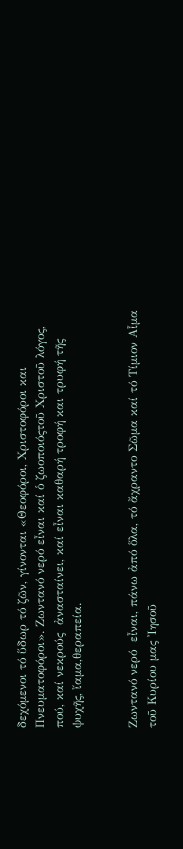δεχόμενοι τό ὕδωρ τό ζῶν, γίνονται «Θεοφόροι, Χριστοφόροι και Πνευματοφόροι». Ζωντανό νερό εἶναι καί ὁ ζωοποιόςτοῦ Χριστοῦ λόγος, πού, καί νεκρούς  ἀνασταίνει, καί εἶναι καθαρή τροφή και τρυφή τῆς ψυχῆς, ἴαμα,θεραπεία.


Ζωντανό νερό  εἶναι, πάνω ἀπό ὅλα, τό ἄχραντο Σῶμα καί τό Τίμιον Αἷμα τοῦ Κυρίου μας Ἰησοῦ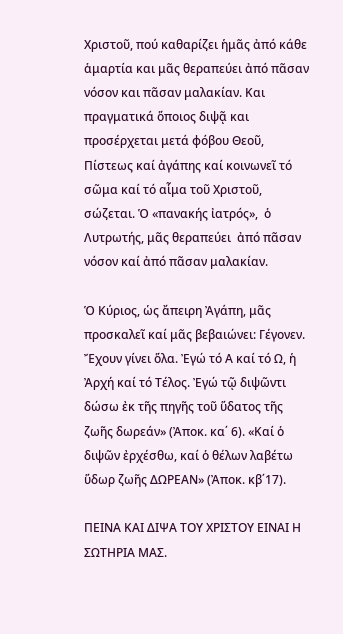Χριστοῦ, πού καθαρίζει ἡμᾶς ἀπό κάθε ἁμαρτία και μᾶς θεραπεύει ἀπό πᾶσαν νόσον και πᾶσαν μαλακίαν. Και πραγματικά ὅποιος διψᾷ και προσέρχεται μετά φόβου Θεοῦ, Πίστεως καί ἀγάπης καί κοινωνεῖ τό σῶμα καί τό αἷμα τοῦ Χριστοῦ, σώζεται. Ὁ «πανακής ἰατρός»,  ὁ Λυτρωτής, μᾶς θεραπεύει  ἀπό πᾶσαν νόσον καί ἀπό πᾶσαν μαλακίαν.

Ὁ Κύριος, ὡς ἄπειρη Ἀγάπη, μᾶς προσκαλεῖ καί μᾶς βεβαιώνει: Γέγονεν. Ἔχουν γίνει ὅλα. Ἐγώ τό Α καί τό Ω, ἡ Ἀρχή καί τό Τέλος. Ἐγώ τῷ διψῶντι δώσω ἐκ τῆς πηγῆς τοῦ ὕδατος τῆς ζωῆς δωρεάν» (Ἀποκ. κα΄ 6). «Καί ὁ διψῶν ἐρχέσθω, καί ὁ θέλων λαβέτω ὕδωρ ζωῆς ΔΩΡΕΑΝ» (Ἀποκ. κβ΄17).

ΠΕΙΝΑ ΚΑΙ ΔΙΨΑ ΤΟΥ ΧΡΙΣΤΟΥ ΕΙΝΑΙ Η ΣΩΤΗΡΙΑ ΜΑΣ.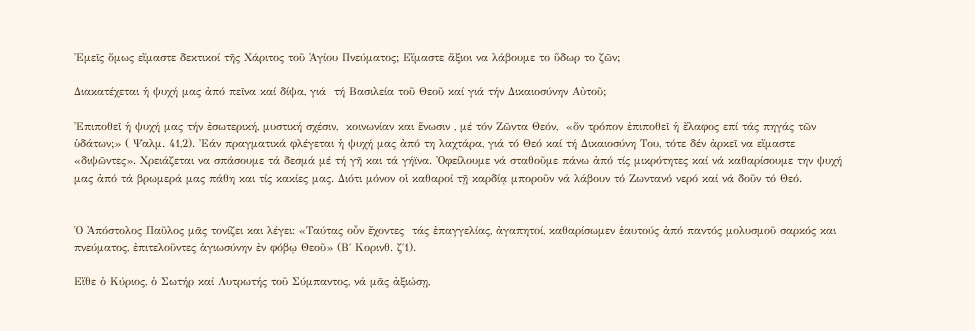Ἐμεῖς ὅμως εἴμαστε δεκτικοί τῆς Χάριτος τοῦ Ἁγίου Πνεύματος; Εἴμαστε ἄξιοι να λάβουμε το ὕδωρ το ζῶν;

Διακατέχεται ἡ ψυχή μας ἀπό πεῖνα καί δίψα, γιά  τή Βασιλεία τοῦ Θεοῦ καί γιά τήν Δικαιοσύνην Αὐτοῦ;

Ἐπιποθεῖ ἡ ψυχή μας τήν ἐσωτερική, μυστική σχέσιν,  κοινωνίαν και ἕνωσιν , μέ τόν Ζῶντα Θεόν,  «ὅν τρόπον ἐπιποθεῖ ἡ ἔλαφος επί τάς πηγάς τῶν ὑδάτων;» ( Ψαλμ. 41,2). Ἐάν πραγματικά φλέγεται ἡ ψυχή μας ἀπό τη λαχτάρα, γιά τό Θεό καί τή Δικαιοσύνη Του, τότε δέν ἀρκεῖ να εἴμαστε «διψῶντες». Χρειάζεται να σπάσουμε τά δεσμά μέ τή γῆ και τά γήϊνα. Ὀφείλουμε νά σταθοῦμε πάνω ἀπό τίς μικρότητες καί νά καθαρίσουμε την ψυχή μας ἀπό τά βρωμερά μας πάθη και τίς κακίες μας. Διότι μόνον οἱ καθαροί τῇ καρδίᾳ μποροῦν νά λάβουν τό Ζωντανό νερό καί νά δοῦν τό Θεό.


Ὁ Ἀπόστολος Παῦλος μᾶς τονίζει και λέγει: «Ταύτας οὖν ἔχοντες  τάς ἐπαγγελίας, ἀγαπητοί, καθαρίσωμεν ἑαυτούς ἀπό παντός μολυσμοῦ σαρκός και πνεύματος, ἐπιτελοῦντες ἁγιωσύνην ἐν φόβῳ Θεοῦ» (Β΄ Κορινθ. ζ΄1).

Εἴθε ὁ Κύριος, ὁ Σωτήρ καί Λυτρωτής τοῦ Σύμπαντος, νά μᾶς ἀξιώσῃ,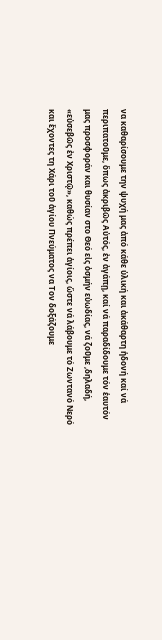να καθαρίσουμε την ψυχή μας ἀπό κάθε ὑλική και ἀκάθαρτη ἡδονή καί νά περιπατοῦμε, ὅπως ἀκριβῶς Αὐτός, ἐν ἀγάπῃ, καί νά παραδίδουμε τόν ἑαυτόν μας προσφοράν και θυσίαν στο Θεό εἰς ὀσμήν εὐωδίας, νά ζοῦμε ,δηλαδή, «εὐσεβῶς ἐν Χριστῷ», καθώς πρέπει ἁγίοις, ὥστε νά λάβουμε τό Ζωντανό Νερό και ἔχοντες τη Χάρι τοῦ ἁγίου Πνεύματος να Τον δοξάζουμε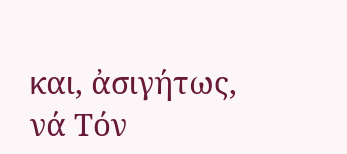και, ἀσιγήτως, νά Τόν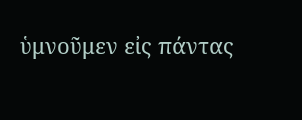ὑμνοῦμεν εἰς πάντας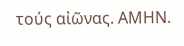τούς αἰῶνας. ΑΜΗΝ.